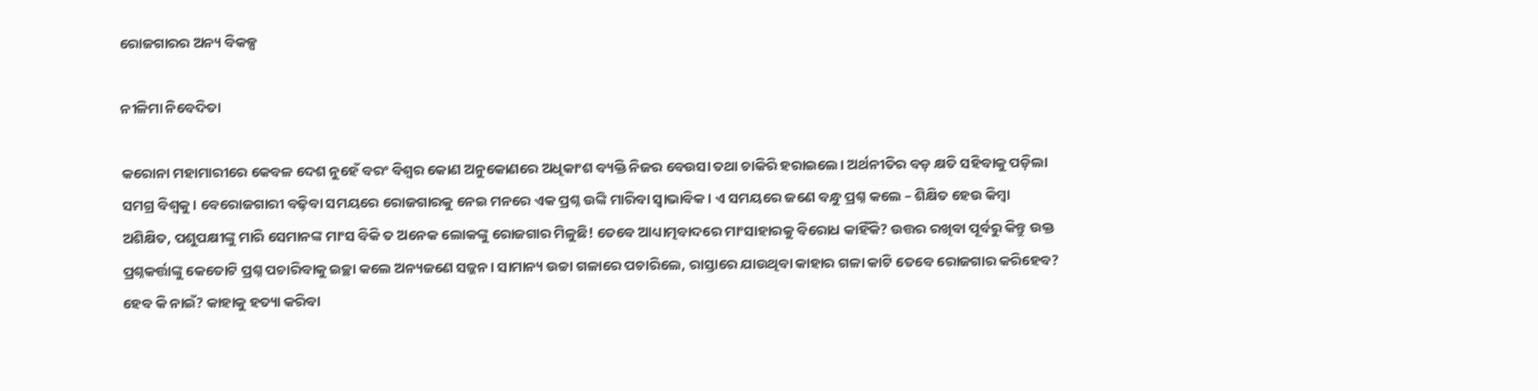ରୋଜଗାରର ଅନ୍ୟ ବିକଳ୍ପ

ନୀଳିମା ନିବେଦିତା

କରୋନା ମହାମାରୀରେ କେବଳ ଦେଶ ନୁହେଁ ବରଂ ବିଶ୍ୱର କୋଣ ଅନୁକୋଣରେ ଅଧିକାଂଶ ବ୍ୟକ୍ତି ନିଜର ବେଉସା ତଥା ଚାକିରି ହରାଇଲେ। ଅର୍ଥନୀତିର ବଡ଼ କ୍ଷତି ସହିବାକୁ ପଡ଼ିଲା ସମଗ୍ର ବିଶ୍ୱକୁ। ବେରୋଜଗାରୀ ବଢ଼ିବା ସମୟରେ ରୋଜଗାରକୁ ନେଇ ମନରେ ଏକ ପ୍ରଶ୍ନ ଉଙ୍କି ମାରିବା ସ୍ବାଭାବିକ। ଏ ସମୟରେ ଜଣେ ବନ୍ଧୁ ପ୍ରଶ୍ନ କଲେ – ଶିକ୍ଷିତ ହେଉ କିମ୍ବା ଅଶିକ୍ଷିତ, ପଶୁପକ୍ଷୀଙ୍କୁ ମାରି ସେମାନଙ୍କ ମାଂସ ବିକି ତ ଅନେକ ଲୋକଙ୍କୁ ରୋଜଗାର ମିଳୁଛି! ତେବେ ଆଧ୍ୟାତ୍ମବାଦରେ ମାଂସାହାରକୁ ବିରୋଧ କାହିଁକି? ଉତ୍ତର ରଖିବା ପୂର୍ବରୁ କିନ୍ତୁ ଉକ୍ତ ପ୍ରଶ୍ନକର୍ତ୍ତାଙ୍କୁ କେତୋଟି ପ୍ରଶ୍ନ ପଚାରିବାକୁ ଇଚ୍ଛା କଲେ ଅନ୍ୟଜଣେ ସଜ୍ଜନ। ସାମାନ୍ୟ ଉଚ୍ଚା ଗଳାରେ ପଚାରିଲେ, ରାସ୍ତାରେ ଯାଉଥିବା କାହାର ଗଳା କାଟି ତେବେ ରୋଜଗାର କରିହେବ? ହେବ କି ନାଇଁ? କାହାକୁ ହତ୍ୟା କରିବା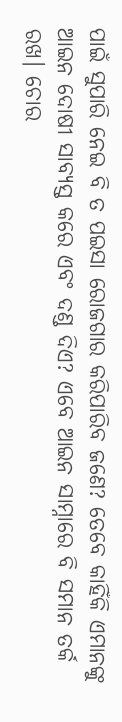ପାଇଁ ସୁପାରି ନେଇ ବି ତ ପଇସା ରୋଜଗାର କରିପାରିବ ଜଣେ? ତେବେ କାହିଁକି ଏମାନଙ୍କୁ ଆଇନ ଦୋଷୀ ସାବ୍ୟସ୍ତ କରେ ଏବଂ ଦଣ୍ଡ ଦିଏ? ଏବେ ଆଇନ ସାମ୍ନାରେ ବି ସମାନ ତର୍କ ରଖ। ଚୋର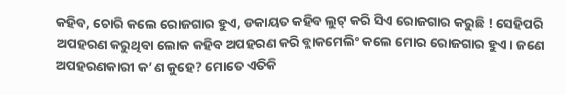କହିବ, ଚୋରି କଲେ ରୋଜଗାର ହୁଏ, ଡକାୟତ କହିବ ଲୁଟ୍‌ କରି ସିଏ ରୋଜଗାର କରୁଛି ! ସେହିପରି ଅପହରଣ କରୁଥିବା ଲୋକ କହିବ ଅପହରଣ କରି ବ୍ଲାକମେଲିଂ କଲେ ମୋର ରୋଜଗାର ହୁଏ। ଜଣେ ଅପହରଣକାରୀ କ’ଣ କୁହେ? ମୋତେ ଏତିକି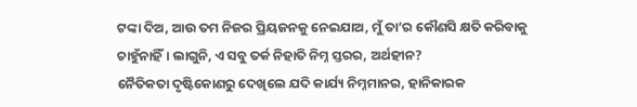ଟଙ୍କା ଦିଅ, ଆଉ ତମ ନିଜର ପ୍ରିୟଜନକୁ ନେଇଯାଅ, ମୁଁ ତା’ର କୌଣସି କ୍ଷତି କରିବାକୁ ଚାହୁଁନାହିଁ। ଲାଗୁନି, ଏ ସବୁ ତର୍କ ନିହାତି ନିମ୍ନ ସ୍ତରର, ଅର୍ଥହୀନ?
ନୈତିକତା ଦୃଷ୍ଟିକୋଣରୁ ଦେଖିଲେ ଯଦି କାର୍ଯ୍ୟ ନିମ୍ନମାନର, ହାନିକାରକ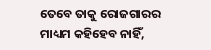ତେବେ ତାକୁ ରୋଜଗାରର ମାଧ୍ୟମ କହିହେବ ନାହିଁ,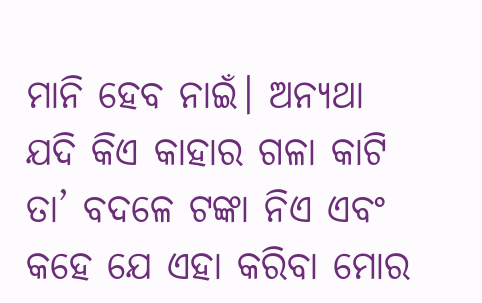ମାନି ହେବ ନାଇଁ। ଅନ୍ୟଥା ଯଦି କିଏ କାହାର ଗଳା କାଟି ତା’ ବଦଳେ ଟଙ୍କା ନିଏ ଏବଂ କହେ ଯେ ଏହା କରିବା ମୋର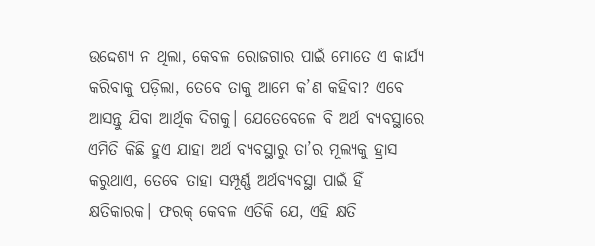ଉଦ୍ଦେଶ୍ୟ ନ ଥିଲା, କେବଳ ରୋଜଗାର ପାଇଁ ମୋତେ ଏ କାର୍ଯ୍ୟ କରିବାକୁ ପଡ଼ିଲା, ତେବେ ତାକୁ ଆମେ କ’ଣ କହିବା? ଏବେ ଆସନ୍ତୁ ଯିବା ଆର୍ଥିକ ଦିଗକୁ। ଯେତେବେଳେ ବି ଅର୍ଥ ବ୍ୟବସ୍ଥାରେ ଏମିତି କିଛି ହୁଏ ଯାହା ଅର୍ଥ ବ୍ୟବସ୍ଥାରୁ ତା’ର ମୂଲ୍ୟକୁ ହ୍ରାସ କରୁଥାଏ, ତେବେ ତାହା ସମ୍ପୂର୍ଣ୍ଣ ଅର୍ଥବ୍ୟବସ୍ଥା ପାଇଁ ହିଁ କ୍ଷତିକାରକ। ଫରକ୍‌ କେବଳ ଏତିକି ଯେ, ଏହି କ୍ଷତି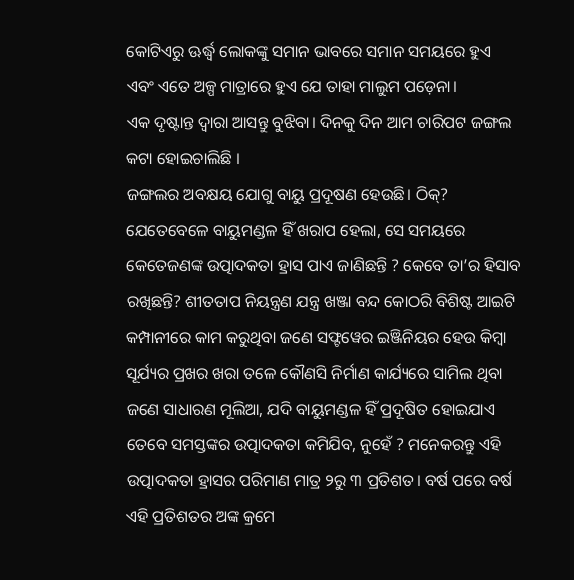କୋଟିଏରୁ ଊର୍ଦ୍ଧ୍ୱ ଲୋକଙ୍କୁ ସମାନ ଭାବରେ ସମାନ ସମୟରେ ହୁଏ ଏବଂ ଏତେ ଅଳ୍ପ ମାତ୍ରାରେ ହୁଏ ଯେ ତାହା ମାଲୁମ ପଡ଼େନା।
ଏକ ଦୃଷ୍ଟାନ୍ତ ଦ୍ୱାରା ଆସନ୍ତୁ ବୁଝିବା। ଦିନକୁ ଦିନ ଆମ ଚାରିପଟ ଜଙ୍ଗଲ କଟା ହୋଇଚାଲିଛି ।
ଜଙ୍ଗଲର ଅବକ୍ଷୟ ଯୋଗୁ ବାୟୁ ପ୍ରଦୂଷଣ ହେଉଛି। ଠିକ୍‌? ଯେତେବେଳେ ବାୟୁମଣ୍ଡଳ ହିଁ ଖରାପ ହେଲା, ସେ ସମୟରେ କେତେଜଣଙ୍କ ଉତ୍ପାଦକତା ହ୍ରାସ ପାଏ ଜାଣିଛନ୍ତି ? କେବେ ତା’ର ହିସାବ ରଖିଛନ୍ତି? ଶୀତତାପ ନିୟନ୍ତ୍ରଣ ଯନ୍ତ୍ର ଖଞ୍ଜା ବନ୍ଦ କୋଠରି ବିଶିଷ୍ଟ ଆଇଟି କମ୍ପାନୀରେ କାମ କରୁଥିବା ଜଣେ ସଫ୍ଟୱେର ଇଞ୍ଜିନିୟର ହେଉ କିମ୍ବା ସୂର୍ଯ୍ୟର ପ୍ରଖର ଖରା ତଳେ କୌଣସି ନିର୍ମାଣ କାର୍ଯ୍ୟରେ ସାମିଲ ଥିବା ଜଣେ ସାଧାରଣ ମୂଲିଆ, ଯଦି ବାୟୁମଣ୍ଡଳ ହିଁ ପ୍ରଦୂଷିତ ହୋଇଯାଏ ତେବେ ସମସ୍ତଙ୍କର ଉତ୍ପାଦକତା କମିଯିବ, ନୁହେଁ ? ମନେକରନ୍ତୁ ଏହି ଉତ୍ପାଦକତା ହ୍ରାସର ପରିମାଣ ମାତ୍ର ୨ରୁ ୩ ପ୍ରତିଶତ। ବର୍ଷ ପରେ ବର୍ଷ ଏହି ପ୍ରତିଶତର ଅଙ୍କ କ୍ରମେ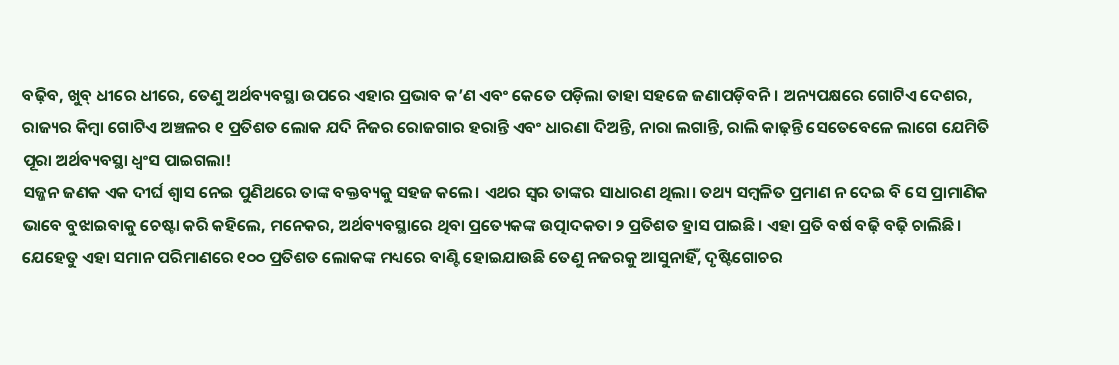ବଢ଼ିବ, ଖୁବ୍‌ ଧୀରେ ଧୀରେ, ତେଣୁ ଅର୍ଥବ୍ୟବସ୍ଥା ଉପରେ ଏହାର ପ୍ରଭାବ କ’ଣ ଏବଂ କେତେ ପଡ଼ିଲା ତାହା ସହଜେ ଜଣାପଡ଼ିବନି। ଅନ୍ୟପକ୍ଷରେ ଗୋଟିଏ ଦେଶର, ରାଜ୍ୟର କିମ୍ବା ଗୋଟିଏ ଅଞ୍ଚଳର ୧ ପ୍ରତିଶତ ଲୋକ ଯଦି ନିଜର ରୋଜଗାର ହରାନ୍ତି ଏବଂ ଧାରଣା ଦିଅନ୍ତି, ନାରା ଲଗାନ୍ତି, ରାଲି କାଢ଼ନ୍ତି ସେତେବେଳେ ଲାଗେ ଯେମିତି ପୂରା ଅର୍ଥବ୍ୟବସ୍ଥା ଧ୍ୱଂସ ପାଇଗଲା!
ସଜ୍ଜନ ଜଣକ ଏକ ଦୀର୍ଘ ଶ୍ୱାସ ନେଇ ପୁଣିଥରେ ତାଙ୍କ ବକ୍ତବ୍ୟକୁ ସହଜ କଲେ। ଏଥର ସ୍ବର ତାଙ୍କର ସାଧାରଣ ଥିଲା। ତଥ୍ୟ ସମ୍ବଳିତ ପ୍ରମାଣ ନ ଦେଇ ବି ସେ ପ୍ରାମାଣିକ ଭାବେ ବୁଝାଇବାକୁ ଚେଷ୍ଟା କରି କହିଲେ, ମନେକର, ଅର୍ଥବ୍ୟବସ୍ଥାରେ ଥିବା ପ୍ରତ୍ୟେକଙ୍କ ଉତ୍ପାଦକତା ୨ ପ୍ରତିଶତ ହ୍ରାସ ପାଇଛି। ଏହା ପ୍ରତି ବର୍ଷ ବଢ଼ି ବଢ଼ି ଚାଲିଛି। ଯେହେତୁ ଏହା ସମାନ ପରିମାଣରେ ୧୦୦ ପ୍ରତିଶତ ଲୋକଙ୍କ ମଧ୍ୟରେ ବାଣ୍ଟି ହୋଇଯାଉଛି ତେଣୁ ନଜରକୁ ଆସୁନାହିଁ, ଦୃଷ୍ଟିଗୋଚର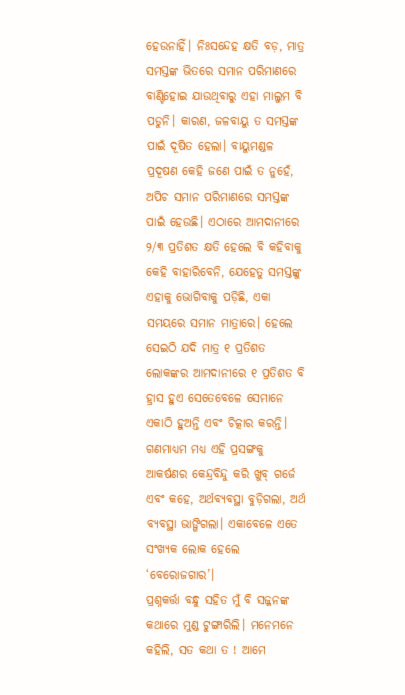ହେଉନାହିଁ। ନିଃସନ୍ଦେହ କ୍ଷତି ବଡ଼, ମାତ୍ର ସମସ୍ତଙ୍କ ଭିତରେ ସମାନ ପରିମାଣରେ ବାଣ୍ଟିହୋଇ ଯାଉଥିବାରୁ ଏହା ମାଲୁମ ବି ପଡୁନି। କାରଣ, ଜଳବାୟୁ ତ ସମସ୍ତଙ୍କ ପାଇଁ ଦୂଷିତ ହେଲା। ବାୟୁମଣ୍ଡଳ ପ୍ରଦୂଷଣ କେହି ଜଣେ ପାଇଁ ତ ନୁହେଁ, ଅପିଚ ସମାନ ପରିମାଣରେ ସମସ୍ତଙ୍କ ପାଇଁ ହେଉଛି। ଏଠାରେ ଆମଦାନୀରେ ୨/୩ ପ୍ରତିଶତ କ୍ଷତି ହେଲେ ବି କହିବାକୁ କେହି ବାହାରିବେନି, ଯେହେତୁ ସମସ୍ତଙ୍କୁ ଏହାକୁ ଭୋଗିବାକୁ ପଡ଼ିଛି, ଏକା ସମୟରେ ସମାନ ମାତ୍ରାରେ। ହେଲେ ସେଇଠି ଯଦି ମାତ୍ର ୧ ପ୍ରତିଶତ ଲୋକଙ୍କର ଆମଦାନୀରେ ୧ ପ୍ରତିଶତ ବି ହ୍ରାସ ହୁଏ ସେତେବେଳେ ସେମାନେ ଏକାଠି ହୁଅନ୍ତି ଏବଂ ଚିତ୍କାର କରନ୍ତି। ଗଣମାଧ୍ୟମ ମଧ୍ୟ ଏହି ପ୍ରସଙ୍ଗକୁ ଆକର୍ଷଣର କେନ୍ଦ୍ରବିନ୍ଦୁ କରି ଖୁବ୍‌ ଗର୍ଜେ ଏବଂ କହେ, ଅର୍ଥବ୍ୟବସ୍ଥା ବୁଡ଼ିଗଲା, ଅର୍ଥ ବ୍ୟବସ୍ଥା ଭାଙ୍ଗିଗଲା। ଏକାବେଳେ ଏତେ ସଂଖ୍ୟକ ଲୋକ ହେଲେ ‘ବେରୋଜଗାର’।
ପ୍ରଶ୍ନକର୍ତ୍ତା ବନ୍ଧୁ ସହିତ ମୁଁ ବି ସଜ୍ଜନଙ୍କ କଥାରେ ମୁଣ୍ଡ ଟୁଙ୍ଗାରିଲି। ମନେମନେ କହିଲି, ସତ କଥା ତ ! ଆମେ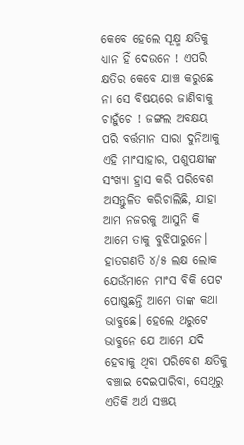କେବେ ହେଲେ ସୂକ୍ଷ୍ମ କ୍ଷତିକୁ ଧ୍ୟାନ ହିଁ ଦେଉନେ ! ଏପରି କ୍ଷତିର କେବେ ଯାଞ୍ଚ କରୁଛେ ନା ସେ ବିଷୟରେ ଜାଣିବାକୁ ଚାହୁଁଚେ ! ଜଙ୍ଗଲ ଅବକ୍ଷୟ ପରି ବର୍ତ୍ତମାନ ସାରା ଦୁନିଆକୁ ଏହି ମାଂସାହାର, ପଶୁପକ୍ଷୀଙ୍କ ସଂଖ୍ୟା ହ୍ରାସ କରି ପରିବେଶ ଅସନ୍ତୁଳିତ କରିଚାଲିଛି, ଯାହା ଆମ ନଜରକୁ ଆସୁନି କି ଆମେ ତାକୁ ବୁଝିପାରୁନେ। ହାତଗଣତି ୪/୫ ଲକ୍ଷ ଲୋକ ଯେଉଁମାନେ ମାଂସ ବିକି ପେଟ ପୋଷୁଛନ୍ତି ଆମେ ତାଙ୍କ କଥା ଭାବୁଛେ। ହେଲେ ଥରୁଟେ ଭାବୁନେ ଯେ ଆମେ ଯଦି ହେବାକୁ ଥିବା ପରିବେଶ କ୍ଷତିକୁ ବଞ୍ଚାଇ ଦେଇପାରିବା, ସେଥିରୁ ଏତିକି ଅର୍ଥ ସଞ୍ଚୟ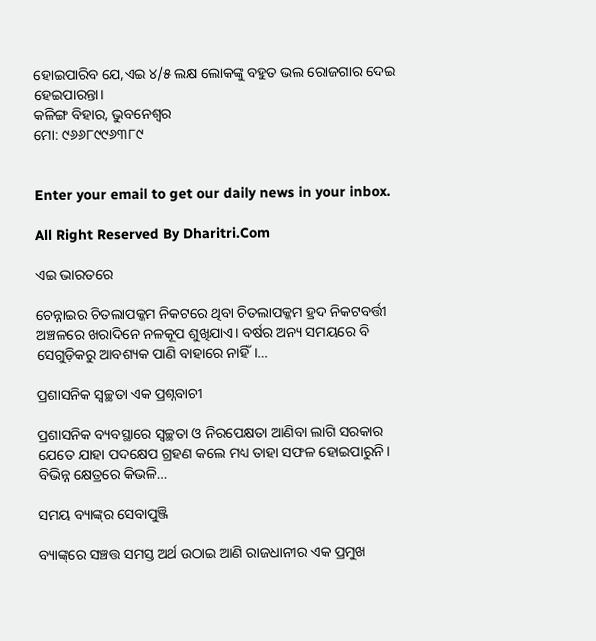ହୋଇପାରିବ ଯେ,ଏଇ ୪/୫ ଲକ୍ଷ ଲୋକଙ୍କୁ ବହୁତ ଭଲ ରୋଜଗାର ଦେଇ ହେଇପାରନ୍ତା।
କଳିଙ୍ଗ ବିହାର, ଭୁବନେଶ୍ୱର
ମୋ: ୯୬୬୮୯୯୬୩୮୯


Enter your email to get our daily news in your inbox.

All Right Reserved By Dharitri.Com

ଏଇ ଭାରତରେ

ଚେନ୍ନାଇର ଚିତଲାପକ୍କମ ନିକଟରେ ଥିବା ଚିତଲାପକ୍କମ ହ୍ରଦ ନିକଟବର୍ତ୍ତୀ ଅଞ୍ଚଳରେ ଖରାଦିନେ ନଳକୂପ ଶୁଖିଯାଏ। ବର୍ଷର ଅନ୍ୟ ସମୟରେ ବି ସେଗୁଡ଼ିକରୁ ଆବଶ୍ୟକ ପାଣି ବାହାରେ ନାହିଁ।…

ପ୍ରଶାସନିକ ସ୍ବଚ୍ଛତା ଏକ ପ୍ରଶ୍ନବାଚୀ

ପ୍ରଶାସନିକ ବ୍ୟବସ୍ଥାରେ ସ୍ବଚ୍ଛତା ଓ ନିରପେକ୍ଷତା ଆଣିବା ଲାଗି ସରକାର ଯେତେ ଯାହା ପଦକ୍ଷେପ ଗ୍ରହଣ କଲେ ମଧ୍ୟ ତାହା ସଫଳ ହୋଇପାରୁନି। ବିଭିନ୍ନ କ୍ଷେତ୍ରରେ କିଭଳି…

ସମୟ ବ୍ୟାଙ୍କ୍‌ର ସେବାପୁଞ୍ଜି

ବ୍ୟାଙ୍କ୍‌ରେ ସଞ୍ଚତ୍ତ ସମସ୍ତ ଅର୍ଥ ଉଠାଇ ଆଣି ରାଜଧାନୀର ଏକ ପ୍ରମୁଖ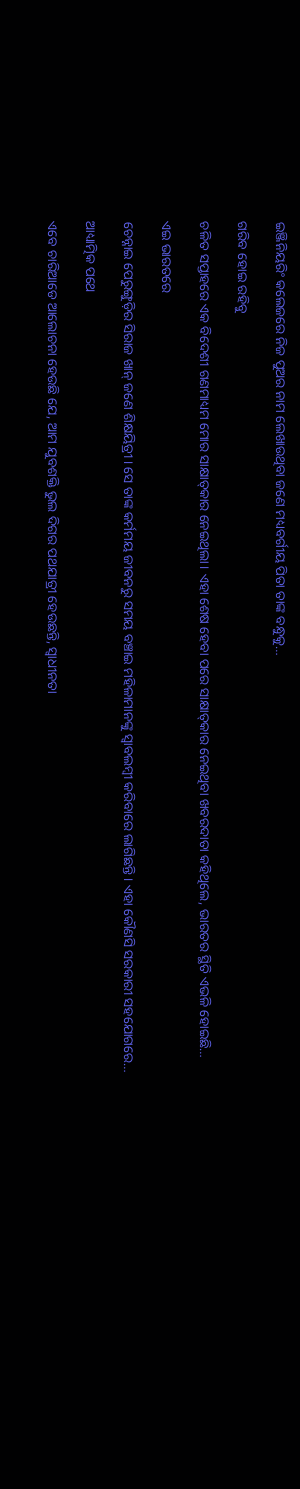ଇଞ୍ଜିନିୟରିଂ କଲେଜରେ ନିଜ ପୁଅର ନାମ ଲେଖାଉଥିବା ଜଣେ ମଧ୍ୟବର୍ଗୀୟ ପିତା ତାଙ୍କ ବନ୍ଧୁକୁ…

ଗରିବ ହୋଇ ରହିବୁ

ଚଳିତ ସପ୍ତାହରେ ଏକ ବିଦେଶୀ ଗଣମାଧ୍ୟମ ମୋର ସାକ୍ଷାତ୍‌କାର ନେଇଥିଲା। ଏହା ଶେଷ ହେବା ପରେ ସାକ୍ଷାତ୍‌କାର ନେଇଥିବା ଖବରଦାତା କହିଥିଲେ, ଭାରତର ସ୍ଥିତି ଏଭଳି ହୋଇଛି…

ଏଇ ଭାରତରେ

ଚେନ୍ନାଇ ପେରୁଙ୍ଗୁଡ଼ିର ସିରାଜ ଖାନ୍‌ ଜଣେ ଶିକ୍ଷୟିତ୍ରୀ। ସେ ତାଙ୍କ କର୍ମମୟ ଜୀବନରୁ ସମୟ ବଞ୍ଚାଇ ମହିଳାମାନଙ୍କୁ ସ୍ବାବଲମ୍ବୀ କରିବାରେ ଲାଗିଛନ୍ତି। ଏହା କୌଣସି ସରକାରୀ ସହଯୋଗରେ…

ଆଧ୍ୟାତ୍ମିକ ପଥେ

ଏବେ ଚାରିଆଡେ ଆଲୋଚନା ହେଉଛି ଯେ, ଆମ ଯୁବଶକ୍ତି ଭୁଲ ଦିଗର ପଥଯାତ୍ରୀ ହେଉଛନ୍ତି, ସ୍ବାଧୀନତା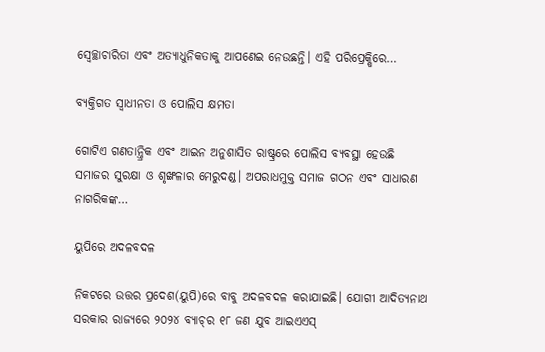ସ୍ବେଚ୍ଛାଚାରିତା ଏବଂ ଅତ୍ୟାଧୁନିକତାକୁ ଆପଣେଇ ନେଉଛନ୍ତି। ଏହି ପରିପ୍ରେକ୍ଷିରେ…

ବ୍ୟକ୍ତିଗତ ସ୍ବାଧୀନତା ଓ ପୋଲିସ କ୍ଷମତା

ଗୋଟିଏ ଗଣତାନ୍ତ୍ରିକ ଏବଂ ଆଇନ ଅନୁଶାସିତ ରାଷ୍ଟ୍ରରେ ପୋଲିସ ବ୍ୟବସ୍ଥା ହେଉଛି ସମାଜର ସୁରକ୍ଷା ଓ ଶୃଙ୍ଖଳାର ମେରୁଦଣ୍ଡ। ଅପରାଧମୁକ୍ତ ସମାଜ ଗଠନ ଏବଂ ସାଧାରଣ ନାଗରିକଙ୍କ…

ୟୁପିରେ ଅଦଳବଦଳ

ନିକଟରେ ଉତ୍ତର ପ୍ରଦେଶ(ୟୁପି)ରେ ବାବୁ ଅଦଳବଦଳ କରାଯାଇଛି। ଯୋଗୀ ଆଦିତ୍ୟନାଥ ସରକାର ରାଜ୍ୟରେ ୨୦୨୪ ବ୍ୟାଚ୍‌ର ୧୮ ଜଣ ଯୁବ ଆଇଏଏସ୍‌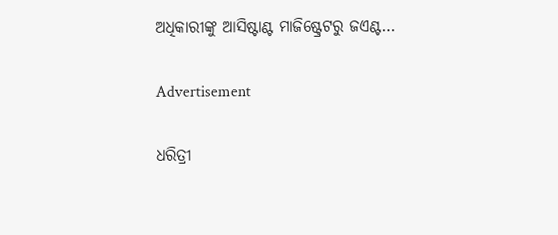ଅଧିକାରୀଙ୍କୁ ଆସିଷ୍ଟାଣ୍ଟ ମାଜିଷ୍ଟ୍ରେଟରୁ ଜଏଣ୍ଟ…

Advertisement

ଧରିତ୍ରୀ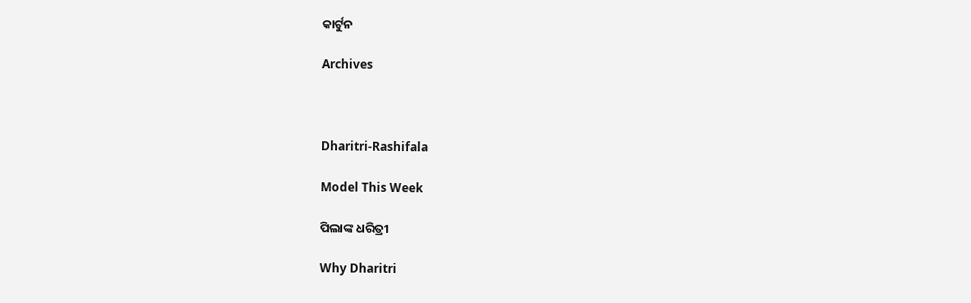କାର୍ଟୁନ

Archives



Dharitri-Rashifala

Model This Week

ପିଲାଙ୍କ ଧରିତ୍ରୀ

Why Dharitri